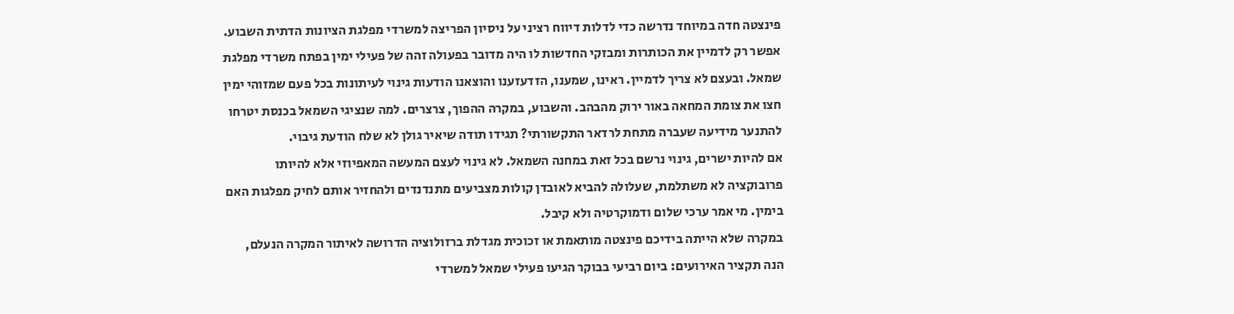פינצטה חדה במיוחד נדרשה כדי לדלות דיווח רציני על ניסיון הפריצה למשרדי מפלגת הציונות הדתית השבוע. אפשר רק לדמיין את הכותרות ומבזקי החדשות לו היה מדובר בפעולה זהה של פעילי ימין בפתח משרדי מפלגת שמאל. ובעצם לא צריך לדמיין. ראינו, שמענו, הזדעזענו והוצאנו הודעות גינוי לעיתונות בכל פעם שמזוהי ימין חצו את צומת המחאה באור ירוק מהבהב. והשבוע, במקרה ההפוך, צרצרים. למה שנציגי השמאל בכנסת יטרחו להתנער מידיעה שעברה מתחת לרדאר התקשורתי? תגידו תודה שיאיר גולן לא שלח הודעת גיבוי.
אם להיות ישרים, גינוי נרשם בכל זאת במחנה השמאל. לא גינוי לעצם המעשה המאפיוזי אלא להיותו פרובוקציה לא משתלמת, שעלולה להביא לאובדן קולות מצביעים מתנדנדים ולהחזיר אותם לחיק מפלגות האם בימין. מי אמר ערכי שלום ודמוקרטיה ולא קיבל.
במקרה שלא הייתה בידיכם פינצטה מותאמת או זכוכית מגדלת ברזולוציה הדרושה לאיתור המקרה הנעלם, הנה תקציר האירועים: ביום רביעי בבוקר הגיעו פעילי שמאל למשרדי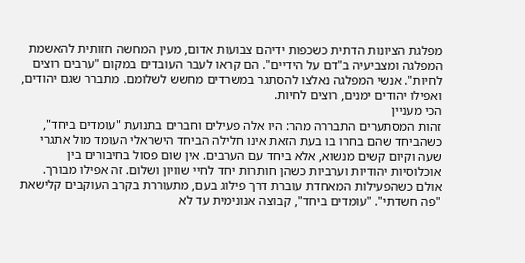מפלגת הציונות הדתית כשכפות ידיהם צבועות אדום, מעין המחשה חזותית להאשמת המפלגה ומצביעיה ב"דם על הידיים". הם קראו לעבר העובדים במקום "ערבים רוצים לחיות". אנשי המפלגה נאלצו להסתגר במשרדים מחשש לשלומם. מתברר שגם יהודים, ואפילו יהודים ימנים, רוצים לחיות.
הכי מעניין
זהות המסתערים התבררה מהר: היו אלה פעילים וחברים בתנועת "עומדים ביחד", כשהביחד שהם בחרו בו בעת הזאת אינו חלילה הביחד הישראלי העומד מול אתגרי שעה וקיום קשים מנשוא, אלא ביחד עם הערבים. אין שום פסול בחיבורים בין אוכלוסיות יהודיות וערביות כשהן חותרות יחד לחיי שוויון ושלום. זה אפילו מבורך. אולם כשהפעילות המאחדת עוברת דרך פילוג בעם, מתעוררת בקרב העוקבים קלישאת "פה חשדתי". "עומדים ביחד", קבוצה אנונימית עד לא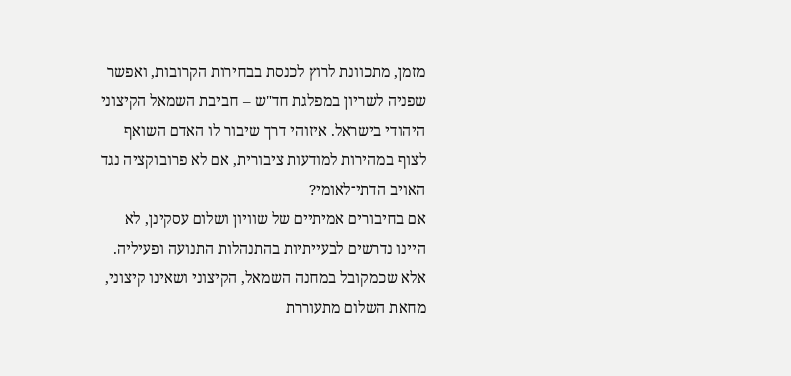מזמן, מתכוונת לרוץ לכנסת בבחירות הקרובות, ואפשר שפניה לשריון במפלגת חד"ש – חביבת השמאל הקיצוני היהודי בישראל. איזוהי דרך שיבור לו האדם השואף לצוף במהירות למודעות ציבורית, אם לא פרובוקציה נגד האויב הדתי־לאומי?
אם בחיבורים אמיתיים של שוויון ושלום עסקינן, לא היינו נדרשים לבעייתיות בהתנהלות התנועה ופעיליה. אלא שכמקובל במחנה השמאל, הקיצוני ושאינו קיצוני, מחאת השלום מתעוררת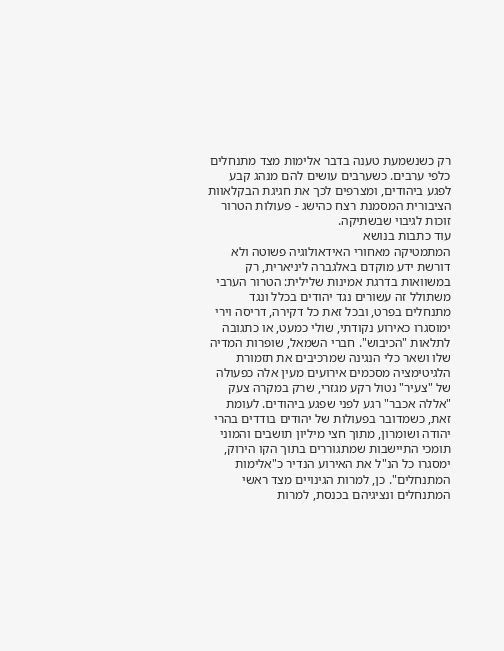רק כשנשמעת טענה בדבר אלימות מצד מתנחלים כלפי ערבים. כשערבים עושים להם מנהג קבע לפגע ביהודים, ומצרפים לכך את חגיגת הבקלאוות הציבורית המסמנת רצח כהישג - פעולות הטרור זוכות לגיבוי שבשתיקה.
עוד כתבות בנושא
המתמטיקה מאחורי האידאולוגיה פשוטה ולא דורשת ידע מוקדם באלגברה ליניארית, רק במשוואות בדרגת אמינות שלילית: הטרור הערבי משתולל זה עשורים נגד יהודים בכלל ונגד מתנחלים בפרט, ובכל זאת כל דקירה, דריסה וירי ימוסגרו כאירוע נקודתי, שולי כמעט, או כתגובה לתלאות "הכיבוש". חברי השמאל, שופרות המדיה שלו ושאר כלי הנגינה שמרכיבים את תזמורת הלגיטימציה מסכמים אירועים מעין אלה כפעולה של "צעיר" נטול רקע מגזרי, שרק במקרה צעק "אללה אכבר" רגע לפני שפגע ביהודים. לעומת זאת, כשמדובר בפעולות של יהודים בודדים בהרי יהודה ושומרון, מתוך חצי מיליון תושבים והמוני תומכי התיישבות שמתגוררים בתוך הקו הירוק, ימסגרו כל הנ"ל את האירוע הנדיר כ"אלימות המתנחלים". כן, למרות הגינויים מצד ראשי המתנחלים ונציגיהם בכנסת, למרות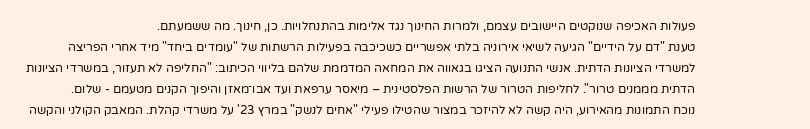פעולות האכיפה שנוקטים היישובים עצמם, ולמרות החינוך נגד אלימות בהתנחלויות. כן, חינוך. מה ששמעתם.
טענת "דם על הידיים" הגיעה לשיאי אירוניה בלתי אפשריים כשכיכבה בפעילות הרשתות של "עומדים ביחד" מיד אחרי הפריצה למשרדי הציונות הדתית. אנשי התנועה הציגו בגאווה את המחאה המדממת שלהם בליווי הכיתוב: "החליפה לא תעזור, במשרדי הציונות הדתית מממנים טרור". לחליפות הטרור של הרשות הפלסטינית – מיאסר ערפאת ועד אבו־מאזן והיפוך הקנים מטעמם - שלום.
נוכח התמונות מהאירוע, היה קשה לא להיזכר במצור שהטילו פעילי "אחים לנשק" במרץ 23' על משרדי קהלת. המאבק הקולני והקשה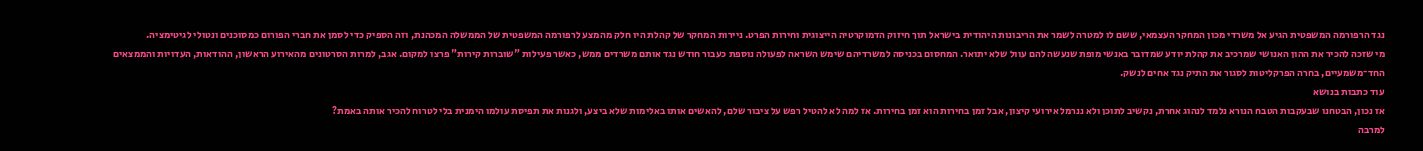נגד הרפורמה המשפטית הגיע אל משרדי מכון המחקר העצמאי, ששם לו למטרה לשמר את הריבונות היהודית בישראל תוך חיזוק הדמוקרטיה הייצוגית וחירות הפרט. ניירות המחקר של קהלת היו חלק מהמצע לרפורמה המשפטית של הממשלה המכהנת, וזה הספיק כדי לסמן את חברי הפורום כמסוכנים ונטולי לגיטימציה.
מי שזכה להכיר את ההון האנושי שמרכיב את קהלת יודע שמדובר באנשי מופת שנעשה להם עוול שלא יתואר. המחסום בכניסה למשרדיהם שימש השראה לפעולה נוספת כעבור חודש נגד אותם משרדים ממש, כאשר פעילות "שוברות קירות" פרצו למקום. אגב, למרות הסרטונים מהאירוע הראשון, ההודאות, העדויות והממצאים החד־משמעיים, בחרה הפרקליטות לסגור את התיק נגד אחים לנשק.
עוד כתבות בנושא
אז נכון, הבטחנו שבעקבות הטבח הנורא נלמד לנהוג אחרת, נקשיב לתוכן ולא ננרמל אירועי קיצון, אבל זמן בחירות הוא זמן בחירות. אז למה לא להטיל רפש על ציבור שלם, להאשים אותו באלימות שלא ביצע, ולגנות את תפיסת עולמו הימנית בלי לטרוח להכיר אותה באמת?
למרבה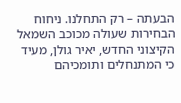הבעתה – רק התחלנו. ניחוח הבחירות שעולה מכוכב השמאל הקיצוני החדש, יאיר גולן, מעיד כי המתנחלים ותומכיהם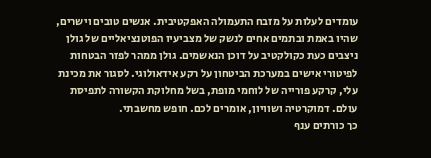עומדים לעלות על מזבח התעמולה האפקטיבית. אנשים טובים וישרים, שהיו באמת ובתמים אחים לנשק של מצביעיו הפוטנציאליים של גולן ניצבים כעת כקולקטיב על דוכן הנאשמים. גולן ממהר לפזר הבטחות לפיטורי אישים במערכת הביטחון על רקע אידאולוגי. לסגור את מכינת עלי, קרקע פורייה של לוחמי מופת, בשל מחלוקת הקשורה לתפיסת עולם. דמוקרטיה ושוויון, אומרים לכם. חופש מחשבתי.
כך כורתים ענף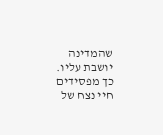שהמדינה יושבת עליו. כך מפסידים חיי נצח של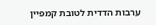ערבות הדדית לטובת קמפיין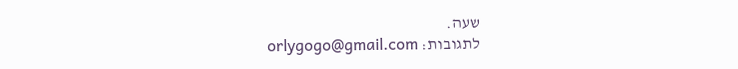שעה.
לתגובות: orlygogo@gmail.com